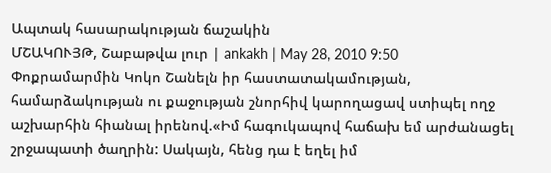Ապտակ հասարակության ճաշակին
ՄՇԱԿՈՒՅԹ, Շաբաթվա լուր | ankakh | May 28, 2010 9:50
Փոքրամարմին Կոկո Շանելն իր հաստատակամության, համարձակության ու քաջության շնորհիվ կարողացավ ստիպել ողջ աշխարհին հիանալ իրենով.«Իմ հագուկապով հաճախ եմ արժանացել շրջապատի ծաղրին: Սակայն, հենց դա է եղել իմ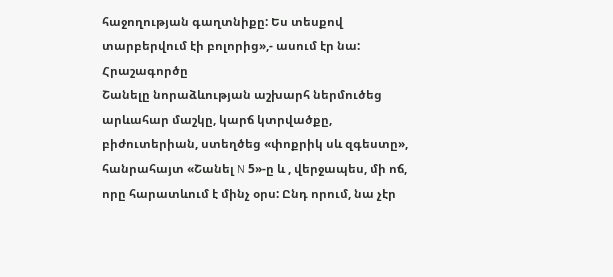հաջողության գաղտնիքը: Ես տեսքով տարբերվում էի բոլորից»,- ասում էր նա:
Հրաշագործը
Շանելը նորաձևության աշխարհ ներմուծեց արևահար մաշկը, կարճ կտրվածքը, բիժուտերիան, ստեղծեց «փոքրիկ սև զգեստը», հանրահայտ «Շանել N 5»-ը և , վերջապես, մի ոճ, որը հարատևում է մինչ օրս: Ընդ որում, նա չէր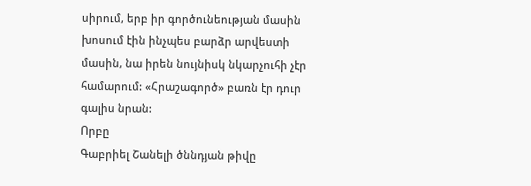սիրում, երբ իր գործունեության մասին խոսում էին ինչպես բարձր արվեստի մասին, նա իրեն նույնիսկ նկարչուհի չէր համարում: «Հրաշագործ» բառն էր դուր գալիս նրան:
Որբը
Գաբրիել Շանելի ծննդյան թիվը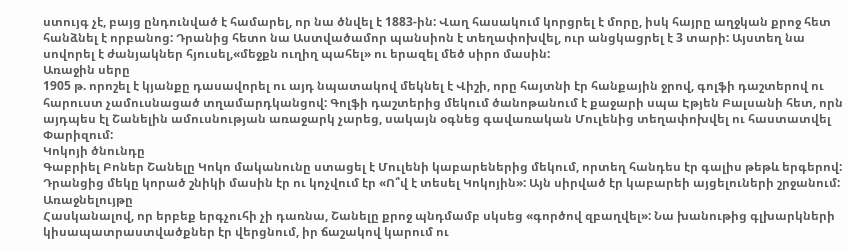ստույգ չէ, բայց ընդունված է համարել, որ նա ծնվել է 1883-ին: Վաղ հասակում կորցրել է մորը, իսկ հայրը աղջկան քրոջ հետ հանձնել է որբանոց: Դրանից հետո նա Աստվածամոր պանսիոն է տեղափոխվել, ուր անցկացրել է 3 տարի: Այստեղ նա սովորել է ժանյակներ հյուսել,«մեջքն ուղիղ պահել» ու երազել մեծ սիրո մասին:
Առաջին սերը
1905 թ. որոշել է կյանքը դասավորել ու այդ նպատակով մեկնել է Վիշի, որը հայտնի էր հանքային ջրով, գոլֆի դաշտերով ու հարուստ չամուսնացած տղամարդկանցով: Գոլֆի դաշտերից մեկում ծանոթանում է քաջարի սպա Էթյեն Բալսանի հետ, որն այդպես էլ Շանելին ամուսնության առաջարկ չարեց, սակայն օգնեց գավառական Մուլենից տեղափոխվել ու հաստատվել Փարիզում:
Կոկոյի ծնունդը
Գաբրիել Բոներ Շանելը Կոկո մականունը ստացել է Մուլենի կաբարեներից մեկում, որտեղ հանդես էր գալիս թեթև երգերով: Դրանցից մեկը կորած շնիկի մասին էր ու կոչվում էր «Ո՞վ է տեսել Կոկոյին»: Այն սիրված էր կաբարեի այցելուների շրջանում:
Առաջնելույթը
Հասկանալով, որ երբեք երգչուհի չի դառնա, Շանելը քրոջ պնդմամբ սկսեց «գործով զբաղվել»: Նա խանութից գլխարկների կիսապատրաստվածքներ էր վերցնում, իր ճաշակով կարում ու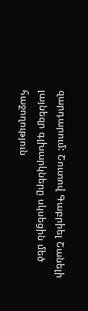զարդարում: Շուտով Գաբրիել Շանելի լայնեզր գլխարկները սկսեցին մեծ հաջողություն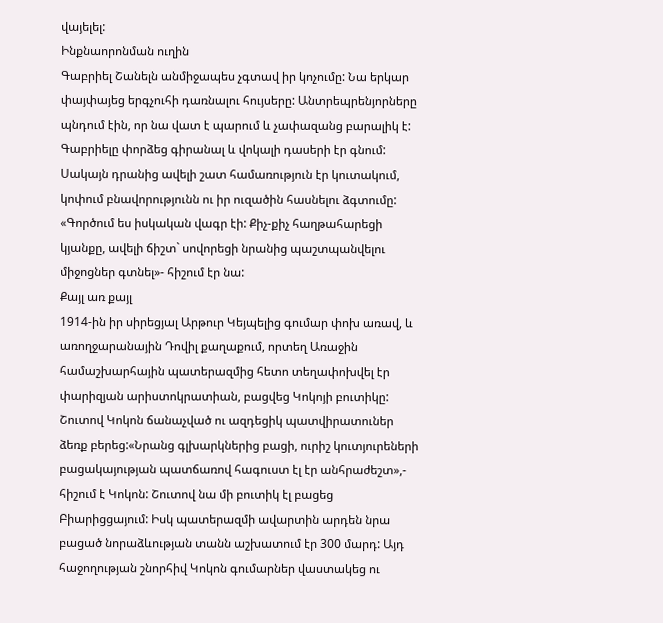վայելել:
Ինքնաորոնման ուղին
Գաբրիել Շանելն անմիջապես չգտավ իր կոչումը: Նա երկար փայփայեց երգչուհի դառնալու հույսերը: Անտրեպրենյորները պնդում էին, որ նա վատ է պարում և չափազանց բարալիկ է: Գաբրիելը փորձեց գիրանալ և վոկալի դասերի էր գնում: Սակայն դրանից ավելի շատ համառություն էր կուտակում, կոփում բնավորությունն ու իր ուզածին հասնելու ձգտումը: «Գործում ես իսկական վագր էի: Քիչ-քիչ հաղթահարեցի կյանքը, ավելի ճիշտ` սովորեցի նրանից պաշտպանվելու միջոցներ գտնել»- հիշում էր նա:
Քայլ առ քայլ
1914-ին իր սիրեցյալ Արթուր Կեյպելից գումար փոխ առավ, և առողջարանային Դովիլ քաղաքում, որտեղ Առաջին համաշխարհային պատերազմից հետո տեղափոխվել էր փարիզյան արիստոկրատիան, բացվեց Կոկոյի բուտիկը: Շուտով Կոկոն ճանաչված ու ազդեցիկ պատվիրատուներ ձեռք բերեց:«Նրանց գլխարկներից բացի, ուրիշ կուտյուրեների բացակայության պատճառով հագուստ էլ էր անհրաժեշտ»,- հիշում է Կոկոն: Շուտով նա մի բուտիկ էլ բացեց Բիարիցցայում: Իսկ պատերազմի ավարտին արդեն նրա բացած նորաձևության տանն աշխատում էր 300 մարդ: Այդ հաջողության շնորհիվ Կոկոն գումարներ վաստակեց ու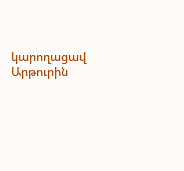կարողացավ Արթուրին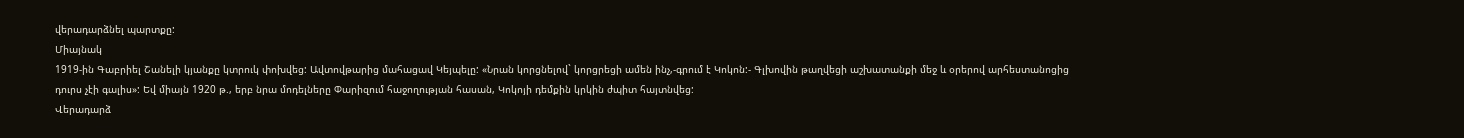վերադարձնել պարտքը:
Միայնակ
1919-ին Գաբրիել Շանելի կյանքը կտրուկ փոխվեց: Ավտովթարից մահացավ Կեյպելը: «Նրան կորցնելով` կորցրեցի ամեն ինչ,-գրում է Կոկոն:- Գլխովին թաղվեցի աշխատանքի մեջ և օրերով արհեստանոցից դուրս չէի գալիս»: Եվ միայն 1920 թ., երբ նրա մոդելները Փարիզում հաջողության հասան, Կոկոյի դեմքին կրկին ժպիտ հայտնվեց:
Վերադարձ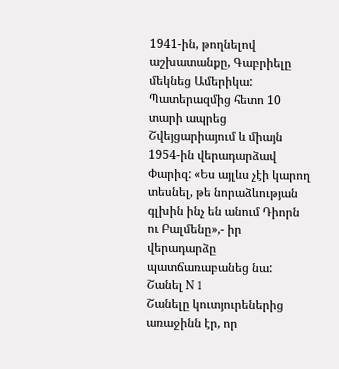1941-ին, թողնելով աշխատանքը, Գաբրիելը մեկնեց Ամերիկա: Պատերազմից հետո 10 տարի ապրեց Շվեյցարիայում և միայն 1954-ին վերադարձավ Փարիզ: «Ես այլևս չէի կարող տեսնել, թե նորաձևության գլխին ինչ են անում Դիորն ու Բալմենը»,- իր վերադարձը պատճառաբանեց նա:
Շանել N 1
Շանելը կուտյուրեներից առաջինն էր, որ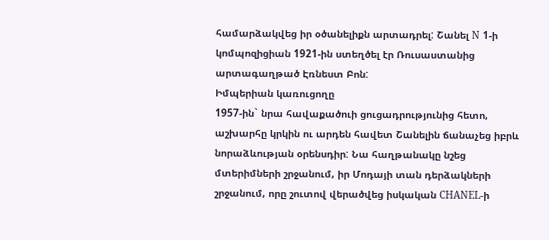համարձակվեց իր օծանելիքն արտադրել: Շանել N 1-ի կոմպոզիցիան 1921-ին ստեղծել էր Ռուսաստանից արտագաղթած Էռնեստ Բոն:
Իմպերիան կառուցողը
1957-ին` նրա հավաքածուի ցուցադրությունից հետո, աշխարհը կրկին ու արդեն հավետ Շանելին ճանաչեց իբրև նորաձևության օրենսդիր: Նա հաղթանակը նշեց մտերիմների շրջանում, իր Մոդայի տան դերձակների շրջանում, որը շուտով վերածվեց իսկական CHANEL-ի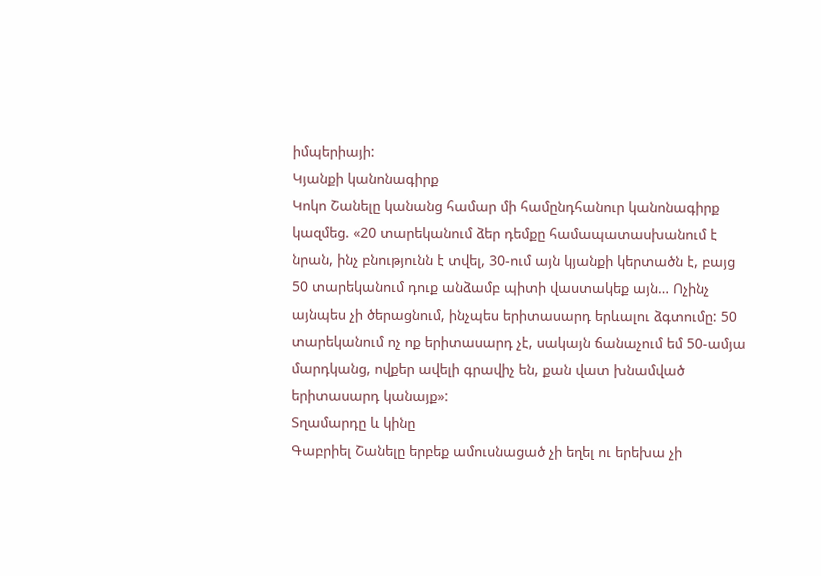իմպերիայի:
Կյանքի կանոնագիրք
Կոկո Շանելը կանանց համար մի համընդհանուր կանոնագիրք կազմեց. «20 տարեկանում ձեր դեմքը համապատասխանում է նրան, ինչ բնությունն է տվել, 30-ում այն կյանքի կերտածն է, բայց 50 տարեկանում դուք անձամբ պիտի վաստակեք այն… Ոչինչ այնպես չի ծերացնում, ինչպես երիտասարդ երևալու ձգտումը: 50 տարեկանում ոչ ոք երիտասարդ չէ, սակայն ճանաչում եմ 50-ամյա մարդկանց, ովքեր ավելի գրավիչ են, քան վատ խնամված երիտասարդ կանայք»:
Տղամարդը և կինը
Գաբրիել Շանելը երբեք ամուսնացած չի եղել ու երեխա չի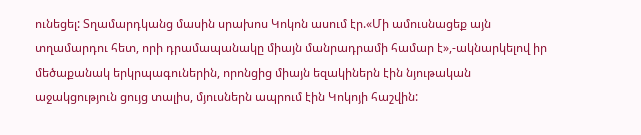ունեցել: Տղամարդկանց մասին սրախոս Կոկոն ասում էր.«Մի ամուսնացեք այն տղամարդու հետ, որի դրամապանակը միայն մանրադրամի համար է»,-ակնարկելով իր մեծաքանակ երկրպագուներին, որոնցից միայն եզակիներն էին նյութական աջակցություն ցույց տալիս, մյուսներն ապրում էին Կոկոյի հաշվին: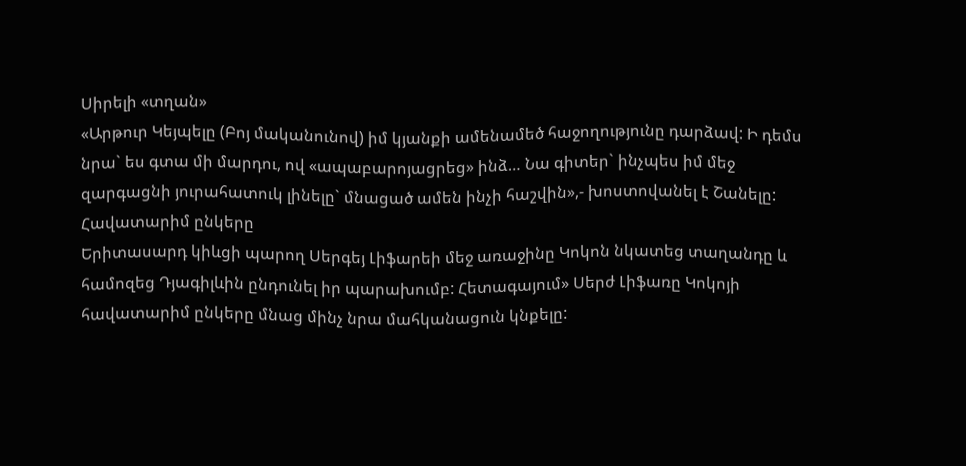Սիրելի «տղան»
«Արթուր Կեյպելը (Բոյ մականունով) իմ կյանքի ամենամեծ հաջողությունը դարձավ: Ի դեմս նրա` ես գտա մի մարդու, ով «ապաբարոյացրեց» ինձ… Նա գիտեր` ինչպես իմ մեջ զարգացնի յուրահատուկ լինելը` մնացած ամեն ինչի հաշվին»,- խոստովանել է Շանելը:
Հավատարիմ ընկերը
Երիտասարդ կիևցի պարող Սերգեյ Լիֆարեի մեջ առաջինը Կոկոն նկատեց տաղանդը և համոզեց Դյագիլևին ընդունել իր պարախումբ: Հետագայում» Սերժ Լիֆառը Կոկոյի հավատարիմ ընկերը մնաց մինչ նրա մահկանացուն կնքելը: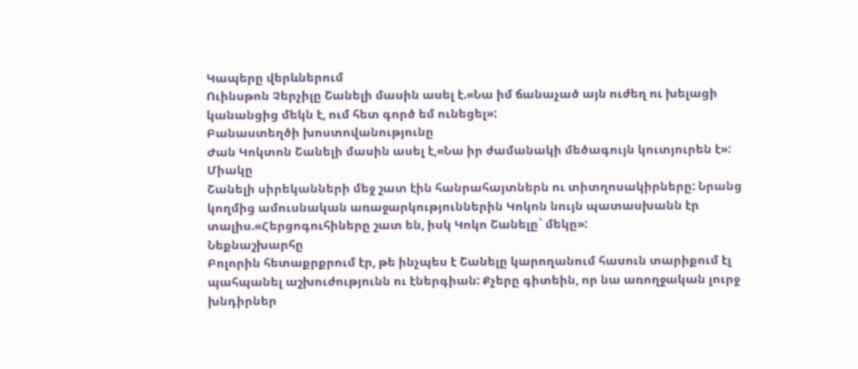Կապերը վերևներում
Ուինսթոն Չերչիլը Շանելի մասին ասել է.«Նա իմ ճանաչած այն ուժեղ ու խելացի կանանցից մեկն է, ում հետ գործ եմ ունեցել»:
Բանաստեղծի խոստովանությունը
Ժան Կոկտոն Շանելի մասին ասել է,«Նա իր ժամանակի մեծագույն կուտյուրեն է»:
Միակը
Շանելի սիրեկանների մեջ շատ էին հանրահայտներն ու տիտղոսակիրները: Նրանց կողմից ամուսնական առաջարկություններին Կոկոն նույն պատասխանն էր տալիս.«Հերցոգուհիները շատ են, իսկ Կոկո Շանելը` մեկը»:
Նեքնաշխարհը
Բոլորին հետաքրքրում էր, թե ինչպես է Շանելը կարողանում հասուն տարիքում էլ պահպանել աշխուժությունն ու էներգիան: Քչերը գիտեին, որ նա առողջական լուրջ խնդիրներ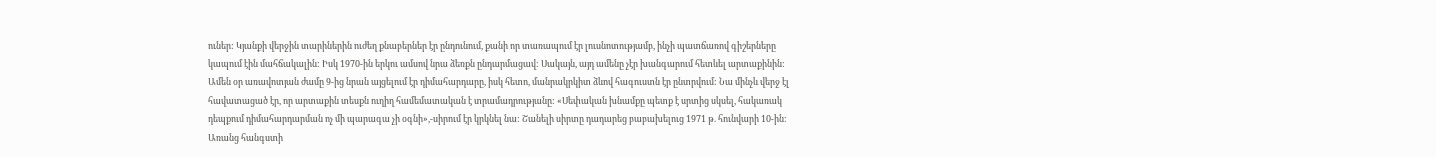ուներ: Կյանքի վերջին տարիներին ուժեղ քնաբերներ էր ընդունում, քանի որ տառապում էր լուսնոտությամբ, ինչի պատճառով գիշերները կապում էին մահճակալին: Իսկ 1970-ին երկու ամսով նրա ձեռքն ընդարմացավ: Սակայն, այդ ամենը չէր խանգարում հետևել արտաքինին: Ամեն օր առավոտյան ժամը 9-ից նրան այցելում էր դիմահարդարը, իսկ հետո, մանրակրկիտ ձևով հագուստն էր ընտրվում: Նա մինչև վերջ էլ հավատացած էր, որ արտաքին տեսքն ուղիղ համեմատական է տրամադրությանը: «Սեփական խնամքը պետք է սրտից սկսել, հակառակ դեպքում դիմահարդարման ոչ մի պարագա չի օգնի»,-սիրում էր կրկնել նա: Շանելի սիրտը դադարեց բաբախելուց 1971 թ. հունվարի 10-ին:
Առանց հանգստի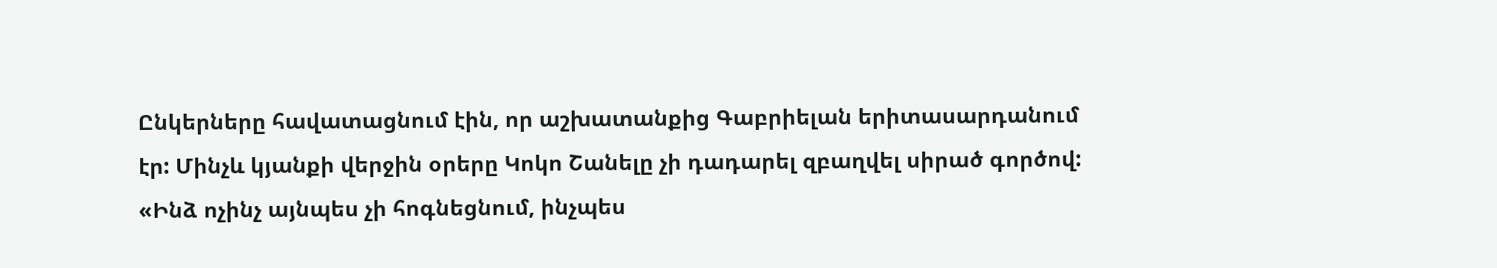Ընկերները հավատացնում էին, որ աշխատանքից Գաբրիելան երիտասարդանում էր: Մինչև կյանքի վերջին օրերը Կոկո Շանելը չի դադարել զբաղվել սիրած գործով: «Ինձ ոչինչ այնպես չի հոգնեցնում, ինչպես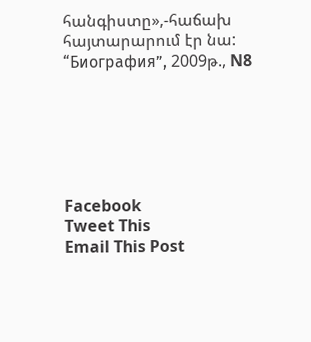հանգիստը»,-հաճախ հայտարարում էր նա:
“Биография”, 2009թ., N8






Facebook
Tweet This
Email This Post